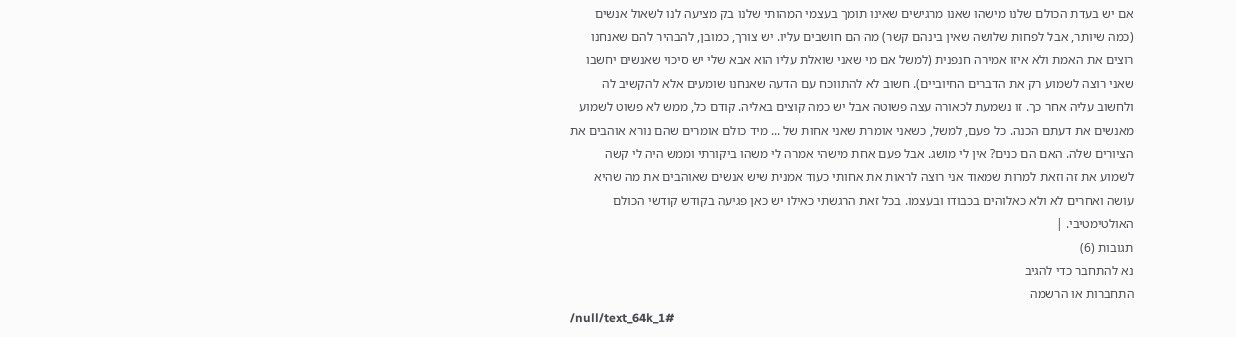אם יש בעדת הכולם שלנו מישהו שאנו מרגישים שאינו תומך בעצמי המהותי שלנו בק מציעה לנו לשאול אנשים (כמה שיותר, אבל לפחות שלושה שאין בינהם קשר) מה הם חושבים עליו. יש צורך, כמובן, להבהיר להם שאנחנו רוצים את האמת ולא איזו אמירה חנפנית (למשל אם מי שאני שואלת עליו הוא אבא שלי יש סיכוי שאנשים יחשבו שאני רוצה לשמוע רק את הדברים החיוביים). חשוב לא להתווכח עם הדעה שאנחנו שומעים אלא להקשיב לה ולחשוב עליה אחר כך. זו נשמעת לכאורה עצה פשוטה אבל יש כמה קוצים באליה. קודם כל, ממש לא פשוט לשמוע מאנשים את דעתם הכנה. כל פעם, למשל, כשאני אומרת שאני אחות של ... מיד כולם אומרים שהם נורא אוהבים את הציורים שלה. האם הם כנים? אין לי מושג. אבל פעם אחת מישהי אמרה לי משהו ביקורתי וממש היה לי קשה לשמוע את זה וזאת למרות שמאוד אני רוצה לראות את אחותי כעוד אמנית שיש אנשים שאוהבים את מה שהיא עושה ואחרים לא ולא כאלוהים בכבודו ובעצמו. בכל זאת הרגשתי כאילו יש כאן פגיעה בקודש קודשי הכולם האולטימטיבי. |
תגובות (6)
נא להתחבר כדי להגיב
התחברות או הרשמה
/null/text_64k_1#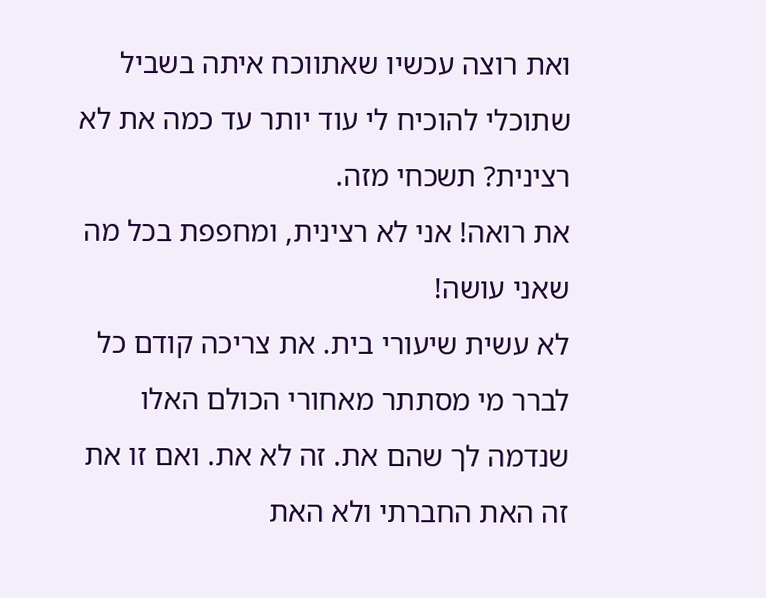ואת רוצה עכשיו שאתווכח איתה בשביל שתוכלי להוכיח לי עוד יותר עד כמה את לא רצינית? תשכחי מזה.
את רואה! אני לא רצינית, ומחפפת בכל מה שאני עושה!
לא עשית שיעורי בית. את צריכה קודם כל לברר מי מסתתר מאחורי הכולם האלו שנדמה לך שהם את. זה לא את. ואם זו את זה האת החברתי ולא האת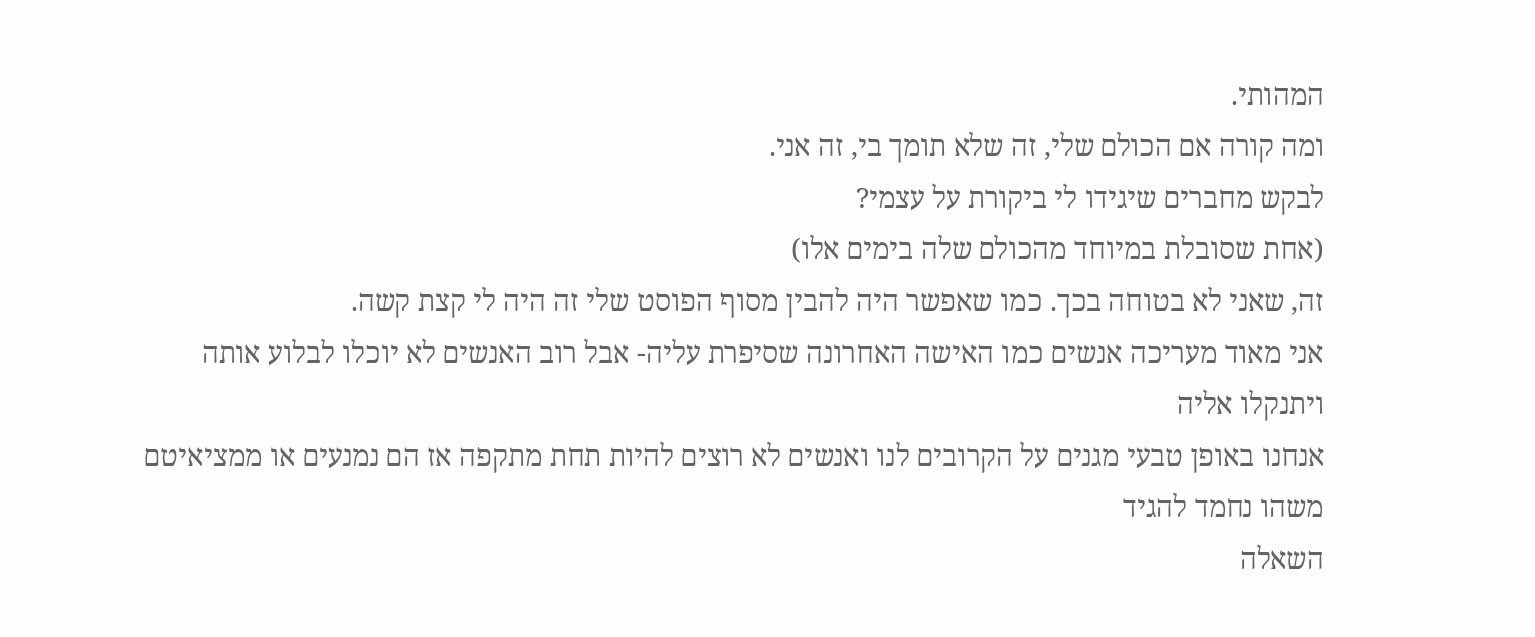המהותי.
ומה קורה אם הכולם שלי, זה שלא תומך בי, זה אני.
לבקש מחברים שיגידו לי ביקורת על עצמי?
(אחת שסובלת במיוחד מהכולם שלה בימים אלו)
זה, שאני לא בטוחה בכך. כמו שאפשר היה להבין מסוף הפוסט שלי זה היה לי קצת קשה.
אני מאוד מעריכה אנשים כמו האישה האחרונה שסיפרת עליה- אבל רוב האנשים לא יוכלו לבלוע אותה ויתנקלו אליה
אנחנו באופן טבעי מגנים על הקרובים לנו ואנשים לא רוצים להיות תחת מתקפה אז הם נמנעים או ממציאיטם משהו נחמד להגיד
השאלה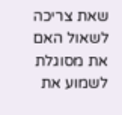שאת צריכה לשאול האם את מסוגלת לשמוע את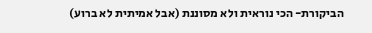הביקורת- הכי נוראית ולא מסוננת (אבל אמיתית לא ברוע)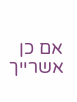אם כן אשרייך